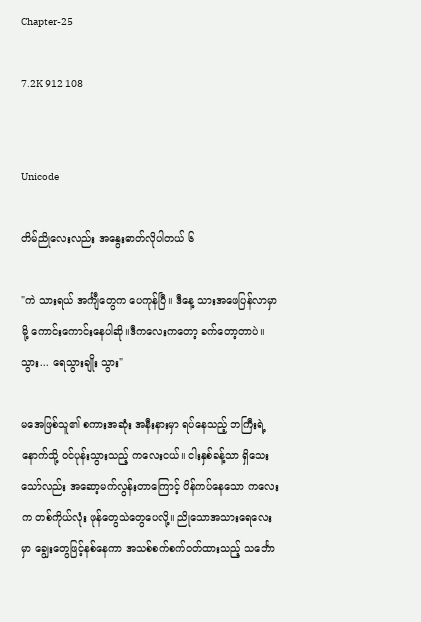Chapter-25

7.2K 912 108


Unicode

တိမ်ညိုလေးလည်း အနွေးဓာတ်လိုပါတယ် ၆

"ကဲ သားရယ် အင်္ကျီတွေက ပေကုန်ပြီ။ ဒီနေ့ သားအဖေပြန်လာမှာမို့ ကောင်းကောင်းနေပါဆို။ဒီကလေးကတော့ ခက်တော့တာပဲ။ သွား... ရေသွားချိုး သွား"

မအေဖြစ်သူ၏ စကားအဆုံး အနီးနားမှာ ရပ်နေသည့် ဘကြီးရဲ့ နောက်သို့ ဝင်ပုန်းသွားသည့် ကလေးငယ်။ ငါးနှစ်ခန့်သာ ရှိသေးသော်လည်း အဆော့မက်လွန်းတာကြောင့် ပိန်ကပ်နေသော ကလေးက တစ်ကိုယ်လုံး ဖုန်တွေသဲတွေပေလို့။ ညိုသောအသားရေလေးမှာ ချွေးတွေဖြင့်နစ်နေကာ အသစ်စက်စက်ဝတ်ထားသည့် သင်္ဘော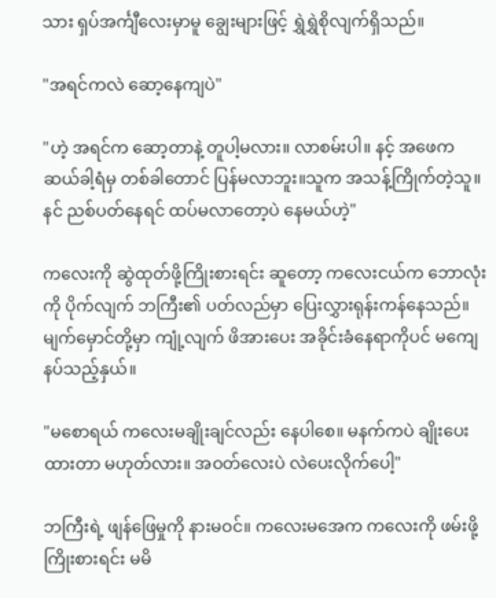သား ရှပ်အင်္ကျီလေးမှာမူ ချွေးများဖြင့် ရွှဲရွှဲစိုလျက်ရှိသည်။

"အရင်ကလဲ ဆော့နေကျပဲ"

"ဟဲ့ အရင်က ဆော့တာနဲ့ တူပါ့မလား။ လာစမ်းပါ။ နင့် အဖေက ဆယ်ခါ့ရံမှ တစ်ခါတောင် ပြန်မလာဘူး။သူက အသန့်ကြိုက်တဲ့သူ။ နင် ညစ်ပတ်နေရင် ထပ်မလာတော့ပဲ နေမယ်ဟဲ့"

က‌လေးကို ဆွဲထုတ်ဖို့ကြိုးစားရင်း ဆူတော့ ကလေးငယ်က ဘောလုံးကို ပိုက်လျက် ဘကြီး၏ ပတ်လည်မှာ ပြေးလွှားရုန်းကန်နေသည်။ မျက်မှောင်တို့မှာ ကျုံ့လျက် ဖိအားပေး အခိုင်းခံနေရာကိုပင် မကျေနပ်သည့်နှယ်။

"မစောရယ် ကလေးမချိုးချင်လည်း နေပါစေ။ မနက်ကပဲ ချိုးပေးထားတာ မဟုတ်လား။ အဝတ်လေးပဲ လဲပေးလိုက်ပေါ့"

ဘကြီးရဲ့ ဖျန်ဖြေမှုကို နားမဝင်။ ကလေးမအေက ကလေးကို ဖမ်းဖို့ကြိုးစားရင်း မမိ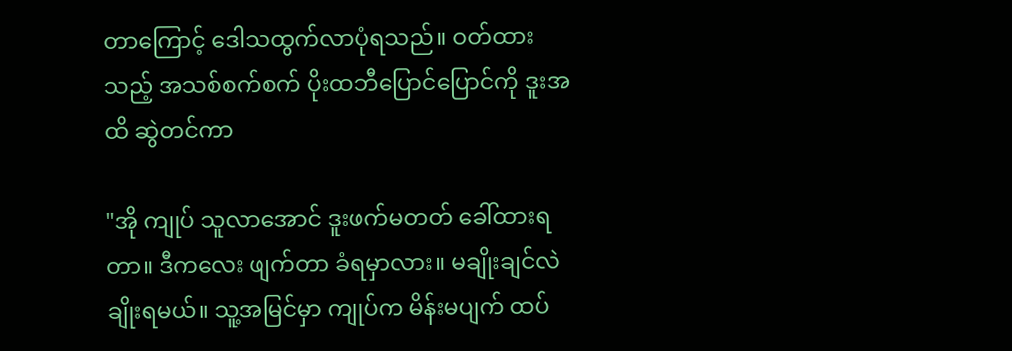တာကြောင့် ဒေါသထွက်လာပုံရသည်။ ဝတ်ထားသည့် အသစ်စက်စက် ပိုးထဘီပြောင်ပြောင်ကို ဒူးအထိ ဆွဲတင်ကာ

"အို ကျုပ် သူလာအောင် ဒူးဖက်မတတ် ခေါ်ထားရတာ။ ဒီကလေး ဖျက်တာ ခံရမှာလား။ မချိုးချင်လဲ ချိုးရမယ်။ သူ့အမြင်မှာ ကျုပ်က မိန်းမပျက် ထပ်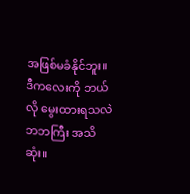အဖြစ်မခံနိုင်ဘူး။ ဒီကလေးကို ဘယ်လို မွေးထားရသလဲ ဘဘကြီး အသိဆုံး။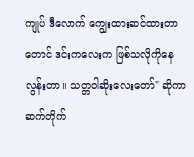ကျုပ် ဒီလောက် ကျွေးထားဆင်ထားတာတောင် ဒင်းကလေးက ဖြစ်သလိုကိုနေလွန်းတာ။ သတ္တဝါဆိုးလေးတော်" ဆိုကာ ဆက်တိုက်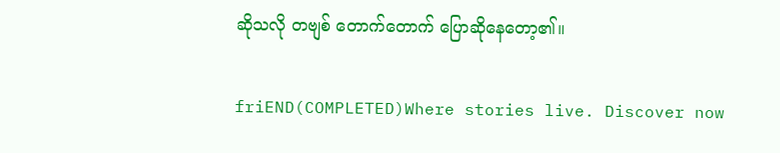ဆိုသလို တဗျစ် တောက်တောက် ပြောဆိုနေတော့၏။

friEND(COMPLETED)Where stories live. Discover now